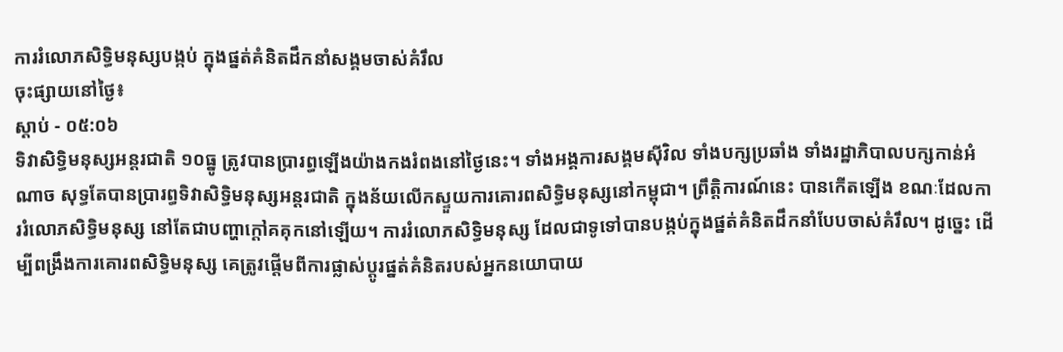ការរំលោភសិទ្ធិមនុស្សបង្កប់ ក្នុងផ្នត់គំនិតដឹកនាំសង្គមចាស់គំរឹល
ចុះផ្សាយនៅថ្ងៃ៖
ស្តាប់ - ០៥:០៦
ទិវាសិទ្ធិមនុស្សអន្តរជាតិ ១០ធ្នូ ត្រូវបានប្រារព្ធឡើងយ៉ាងកងរំពងនៅថ្ងៃនេះ។ ទាំងអង្គការសង្គមស៊ីវិល ទាំងបក្សប្រឆាំង ទាំងរដ្ឋាភិបាលបក្សកាន់អំណាច សុទ្ធតែបានប្រារព្ធទិវាសិទ្ធិមនុស្សអន្តរជាតិ ក្នុងន័យលើកស្ទួយការគោរពសិទ្ធិមនុស្សនៅកម្ពុជា។ ព្រឹត្តិការណ៍នេះ បានកើតឡើង ខណៈដែលការរំលោភសិទ្ធិមនុស្ស នៅតែជាបញ្ហាក្តៅគគុកនៅឡើយ។ ការរំលោភសិទ្ធិមនុស្ស ដែលជាទូទៅបានបង្កប់ក្នុងផ្នត់គំនិតដឹកនាំបែបចាស់គំរឹល។ ដូច្នេះ ដើម្បីពង្រឹងការគោរពសិទ្ធិមនុស្ស គេត្រូវផ្តើមពីការផ្លាស់ប្តូរផ្នត់គំនិតរបស់អ្នកនយោបាយ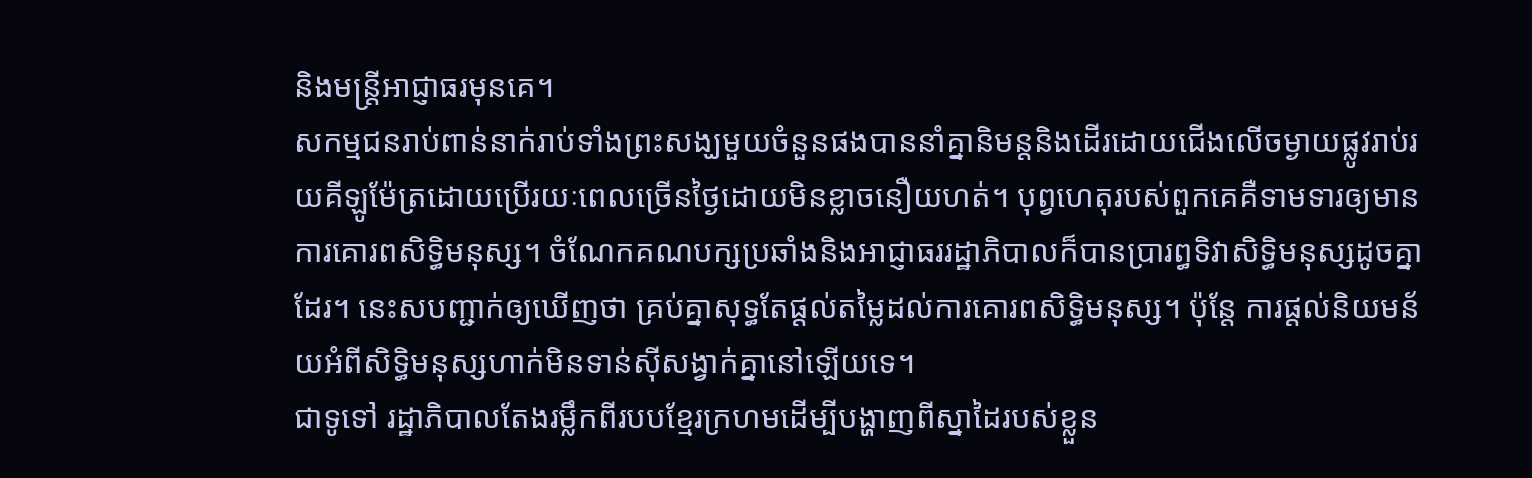និងមន្ត្រីអាជ្ញាធរមុនគេ។
សកម្មជនរាប់ពាន់នាក់រាប់ទាំងព្រះសង្ឃមួយចំនួនផងបាននាំគ្នានិមន្តនិងដើរដោយជើងលើចម្ងាយផ្លូវរាប់រយគីឡូម៉ែត្រដោយប្រើរយៈពេលច្រើនថ្ងៃដោយមិនខ្លាចនឿយហត់។ បុព្វហេតុរបស់ពួកគេគឺទាមទារឲ្យមានការគោរពសិទ្ធិមនុស្ស។ ចំណែកគណបក្សប្រឆាំងនិងអាជ្ញាធររដ្ឋាភិបាលក៏បានប្រារព្ធទិវាសិទ្ធិមនុស្សដូចគ្នាដែរ។ នេះសបញ្ជាក់ឲ្យឃើញថា គ្រប់គ្នាសុទ្ធតែផ្តល់តម្លៃដល់ការគោរពសិទ្ធិមនុស្ស។ ប៉ុន្តែ ការផ្តល់និយមន័យអំពីសិទ្ធិមនុស្សហាក់មិនទាន់ស៊ីសង្វាក់គ្នានៅឡើយទេ។
ជាទូទៅ រដ្ឋាភិបាលតែងរម្លឹកពីរបបខ្មែរក្រហមដើម្បីបង្ហាញពីស្នាដៃរបស់ខ្លួន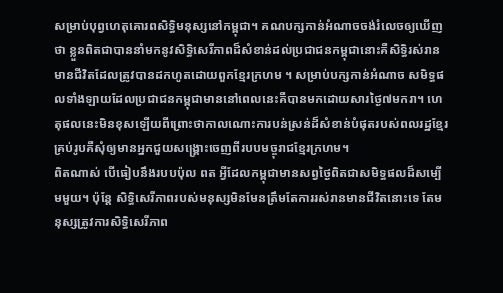សម្រាប់បុព្វហេតុគោរពសិទ្ធិមនុស្សនៅកម្ពុជា។ គណបក្សកាន់អំណាចចង់រំលេចឲ្យឃើញថា ខ្លួនពិតជាបាននាំមកនូវសិទ្ធិសេរីភាពដ៏សំខាន់ដល់ប្រជាជនកម្ពុជានោះគឺសិទ្ធិរស់រានមានជីវិតដែលត្រូវបានដកហូតដោយពួកខ្មែរក្រហម ។ សម្រាប់បក្សកាន់អំណាច សមិទ្ធផលទាំងឡាយដែលប្រជាជនកម្ពុជាមាននៅពេលនេះគឺបានមកដោយសារថ្ងៃ៧មករា។ ហេតុផលនេះមិនខុសឡើយពីព្រោះថាកាលណោះការបន់ស្រន់ដ៏សំខាន់បំផុតរបស់ពលរដ្ឋខ្មែរគ្រប់រូបគឺសុំឲ្យមានអ្នកជួយសង្គ្រោះចេញពីរបបមច្ចុរាជខ្មែរក្រហម។
ពិតណាស់ បើធៀបនឹងរបបប៉ុល ពត អ្វីដែលកម្ពុជាមានសព្វថ្ងៃពិតជាសមិទ្ធផលដ៏សម្បើមមួយ។ ប៉ុន្តែ សិទ្ធិសេរីភាពរបស់មនុស្សមិនមែនត្រឹមតែការរស់រានមានជីវិតនោះទេ តែមនុស្សត្រូវការសិទ្ធិសេរីភាព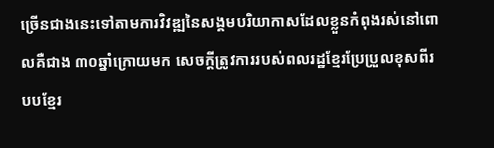ច្រើនជាងនេះទៅតាមការវិវឌ្ឍនៃសង្គមបរិយាកាសដែលខ្លួនកំពុងរស់នៅពោលគឺជាង ៣០ឆ្នាំក្រោយមក សេចក្តីត្រូវការរបស់ពលរដ្ឋខ្មែរប្រែប្រួលខុសពីរបបខ្មែរ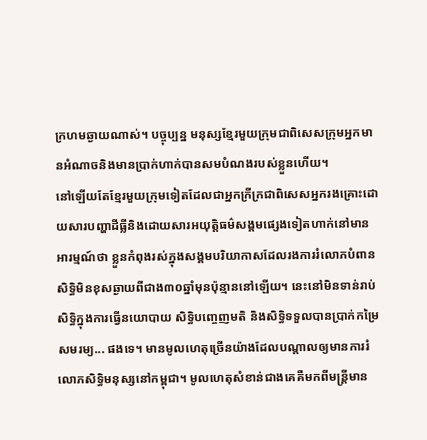ក្រហមឆ្ងាយណាស់។ បច្ចុប្បន្ន មនុស្សខ្មែរមួយក្រុមជាពិសេសក្រុមអ្នកមានអំណាចនិងមានប្រាក់ហាក់បានសមបំណងរបស់ខ្លួនហើយ។
នៅឡើយតែខ្មែរមួយក្រុមទៀតដែលជាអ្នកក្រីក្រជាពិសេសអ្នករងគ្រោះដោយសារបញ្ហាដីធ្លីនិងដោយសារអយុត្តិធម៌សង្គមផ្សេងទៀតហាក់នៅមានអារម្មណ៍ថា ខ្លួនកំពុងរស់ក្នុងសង្គមបរិយាកាសដែលរងការរំលោភបំពានសិទ្ធិមិនខុសឆ្ងាយពីជាង៣០ឆ្នាំមុនប៉ុន្មាននៅឡើយ។ នេះនៅមិនទាន់រាប់ សិទ្ធិក្នុងការធ្វើនយោបាយ សិទ្ធិបញ្ចេញមតិ និងសិទ្ធិទទួលបានប្រាក់កម្រៃសមរម្យ... ផងទេ។ មានមូលហេតុច្រើនយ៉ាងដែលបណ្តាលឲ្យមានការរំលោភសិទ្ធិមនុស្សនៅកម្ពុជា។ មូលហេតុសំខាន់ជាងគេគឺមកពីមន្ត្រីមាន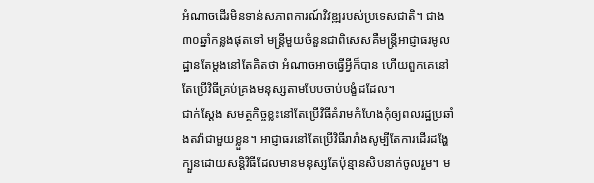អំណាចដើរមិនទាន់សភាពការណ៍វិវឌ្ឍរបស់ប្រទេសជាតិ។ ជាង៣០ឆ្នាំកន្លងផុតទៅ មន្ត្រីមួយចំនួនជាពិសេសគឺមន្ត្រីអាជ្ញាធរមូលដ្ឋានតែម្តងនៅតែគិតថា អំណាចអាចធ្វើអ្វីក៏បាន ហើយពួកគេនៅតែប្រើវិធីគ្រប់គ្រងមនុស្សតាមបែបចាប់បង្ខំដដែល។
ជាក់ស្តែង សមត្ថកិច្ចខ្លះនៅតែប្រើវិធីគំរាមកំហែងកុំឲ្យពលរដ្ឋប្រឆាំងតវ៉ាជាមួយខ្លួន។ អាជ្ញាធរនៅតែប្រើវិធីរារាំងសូម្បីតែការដើរដង្ហែក្បួនដោយសន្តិវិធីដែលមានមនុស្សតែប៉ុន្មានសិបនាក់ចូលរួម។ ម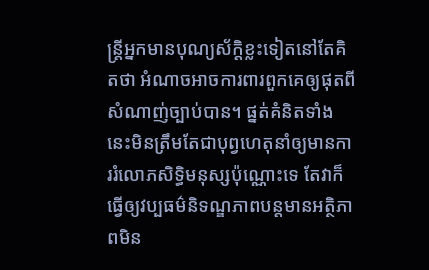ន្ត្រីអ្នកមានបុណ្យស័ក្តិខ្លះទៀតនៅតែគិតថា អំណាចអាចការពារពួកគេឲ្យផុតពីសំណាញ់ច្បាប់បាន។ ផ្នត់គំនិតទាំងនេះមិនត្រឹមតែជាបុព្វហេតុនាំឲ្យមានការរំលោភសិទ្ធិមនុស្សប៉ុណ្ណោះទេ តែវាក៏ធ្វើឲ្យវប្បធម៌និទណ្ឌភាពបន្តមានអត្ថិភាពមិន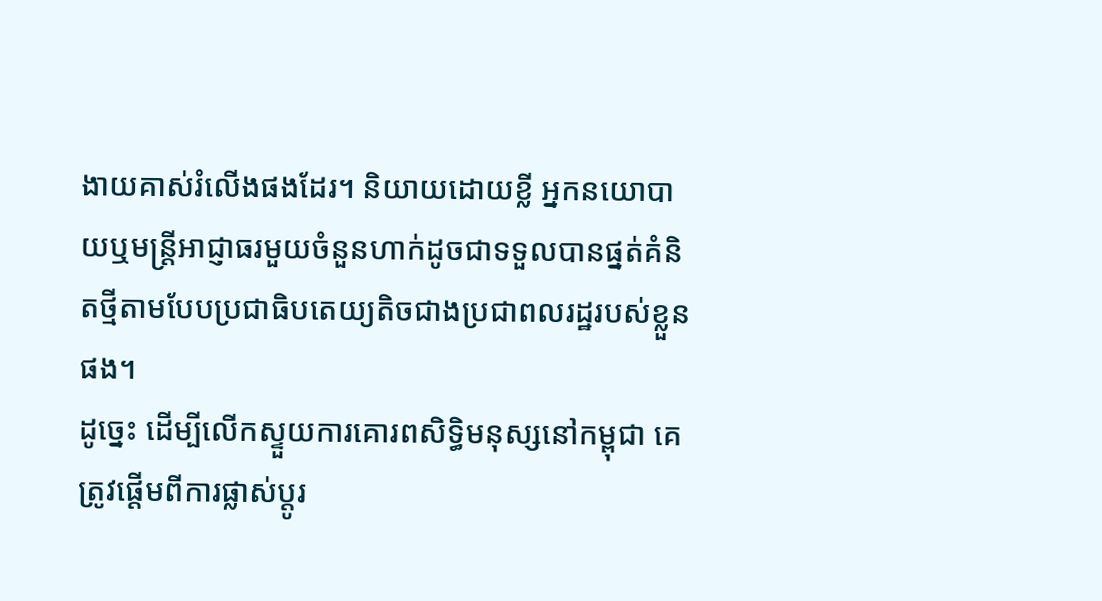ងាយគាស់រំលើងផងដែរ។ និយាយដោយខ្លី អ្នកនយោបាយឬមន្ត្រីអាជ្ញាធរមួយចំនួនហាក់ដូចជាទទួលបានផ្នត់គំនិតថ្មីតាមបែបប្រជាធិបតេយ្យតិចជាងប្រជាពលរដ្ឋរបស់ខ្លួនផង។
ដូច្នេះ ដើម្បីលើកស្ទួយការគោរពសិទ្ធិមនុស្សនៅកម្ពុជា គេត្រូវផ្តើមពីការផ្លាស់ប្តូរ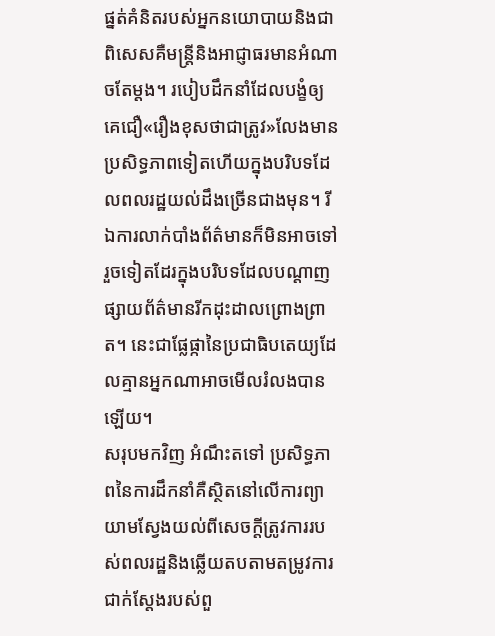ផ្នត់គំនិតរបស់អ្នកនយោបាយនិងជាពិសេសគឺមន្ត្រីនិងអាជ្ញាធរមានអំណាចតែម្តង។ របៀបដឹកនាំដែលបង្ខំឲ្យគេជឿ«រឿងខុសថាជាត្រូវ»លែងមានប្រសិទ្ធភាពទៀតហើយក្នុងបរិបទដែលពលរដ្ឋយល់ដឹងច្រើនជាងមុន។ រីឯការលាក់បាំងព័ត៌មានក៏មិនអាចទៅរួចទៀតដែរក្នុងបរិបទដែលបណ្តាញផ្សាយព័ត៌មានរីកដុះដាលព្រោងព្រាត។ នេះជាផ្លែផ្កានៃប្រជាធិបតេយ្យដែលគ្មានអ្នកណាអាចមើលរំលងបានឡើយ។
សរុបមកវិញ អំណឹះតទៅ ប្រសិទ្ធភាពនៃការដឹកនាំគឺស្ថិតនៅលើការព្យាយាមស្វែងយល់ពីសេចក្តីត្រូវការរបស់ពលរដ្ឋនិងឆ្លើយតបតាមតម្រូវការជាក់ស្តែងរបស់ពួ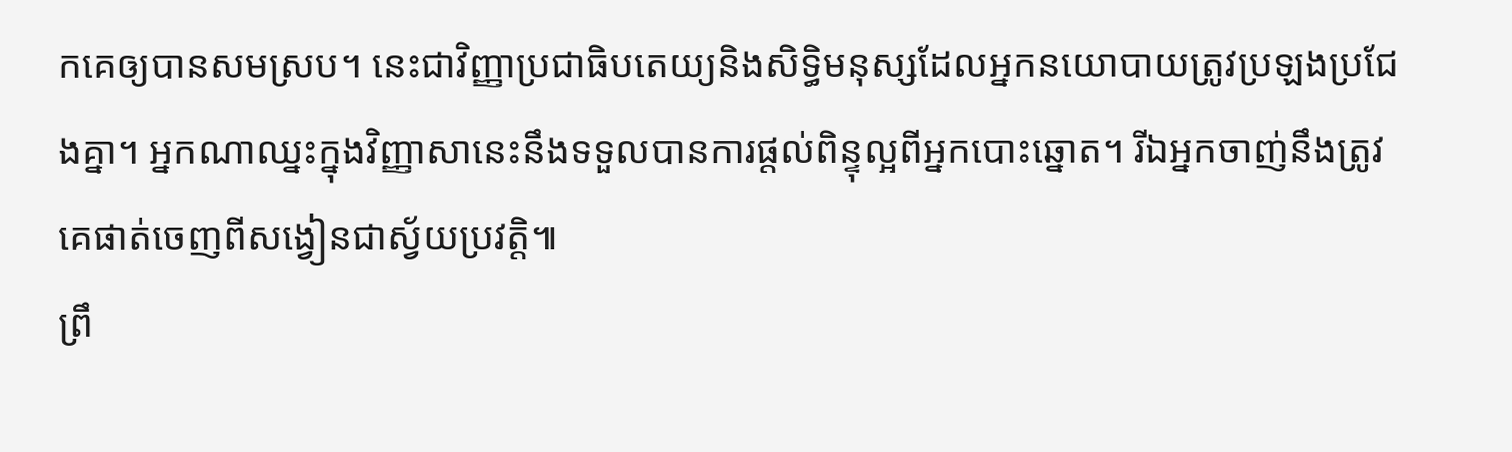កគេឲ្យបានសមស្រប។ នេះជាវិញ្ញាប្រជាធិបតេយ្យនិងសិទ្ធិមនុស្សដែលអ្នកនយោបាយត្រូវប្រឡងប្រជែងគ្នា។ អ្នកណាឈ្នះក្នុងវិញ្ញាសានេះនឹងទទួលបានការផ្តល់ពិន្ទុល្អពីអ្នកបោះឆ្នោត។ រីឯអ្នកចាញ់នឹងត្រូវគេផាត់ចេញពីសង្វៀនជាស្វ័យប្រវត្តិ៕
ព្រឹ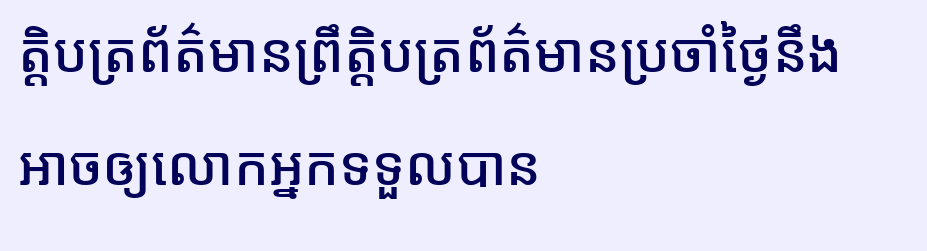ត្តិបត្រព័ត៌មានព្រឹត្តិបត្រព័ត៌មានប្រចាំថ្ងៃនឹងអាចឲ្យលោកអ្នកទទួលបាន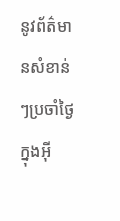នូវព័ត៌មានសំខាន់ៗប្រចាំថ្ងៃក្នុងអ៊ី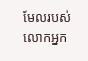មែលរបស់លោកអ្នក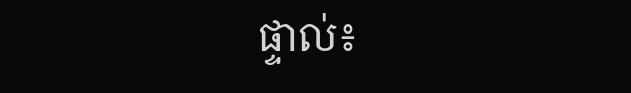ផ្ទាល់៖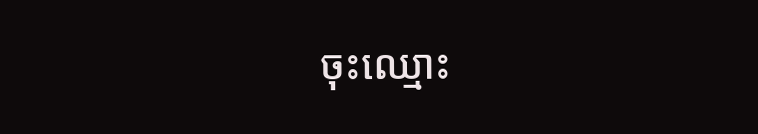ចុះឈ្មោះ